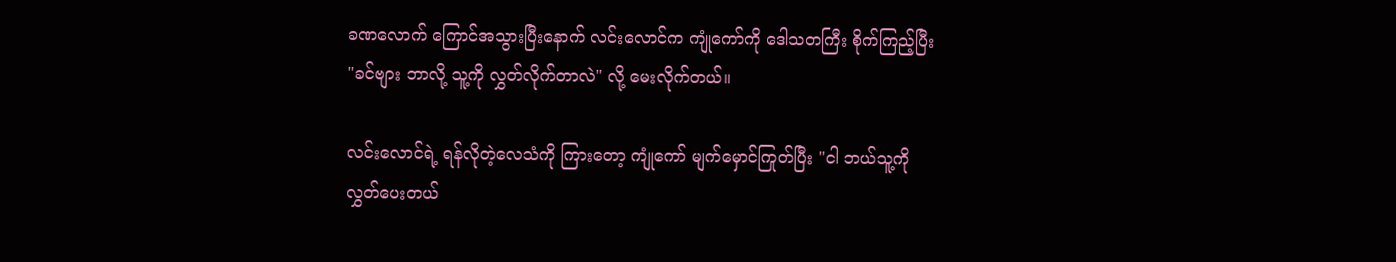ခဏလောက် ကြောင်အသွားပြီးနောက် လင်းလောင်က ကျုံကော်ကို ဒေါသတကြီး စိုက်ကြည့်ပြီး "ခင်ဗျား ဘာလို့ သူ့ကို လွှတ်လိုက်တာလဲ" လို့ မေးလိုက်တယ်။

လင်းလောင်ရဲ့ ရန်လိုတဲ့လေသံကို ကြားတော့ ကျုံကော် မျက်မှောင်ကြုတ်ပြီး "ငါ ဘယ်သူ့ကိုလွှတ်ပေးတယ်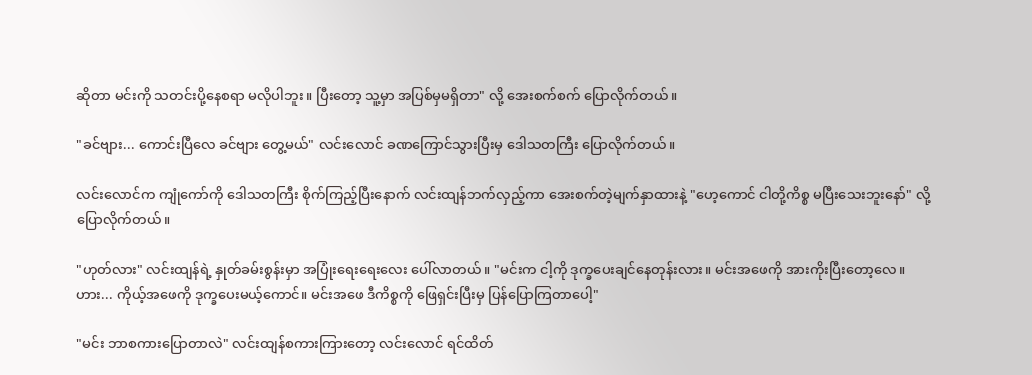ဆိုတာ မင်းကို သတင်းပို့နေစရာ မလိုပါဘူး။ ပြီးတော့ သူ့မှာ အပြစ်မှမရှိတာ" လို့ အေးစက်စက် ပြောလိုက်တယ်။

"ခင်ဗျား... ကောင်းပြီလေ ခင်ဗျား တွေ့မယ်" လင်းလောင် ခဏကြောင်သွားပြီးမှ ဒေါသတကြီး ပြောလိုက်တယ်။

လင်းလောင်က ကျုံကော်ကို ဒေါသတကြီး စိုက်ကြည့်ပြီးနောက် လင်းထျန်ဘက်လှည့်ကာ အေးစက်တဲ့မျက်နှာထားနဲ့ "ဟေ့ကောင် ငါတို့ကိစ္စ မပြီးသေးဘူးနော်" လို့ ပြောလိုက်တယ်။

"ဟုတ်လား" လင်းထျန်ရဲ့ နှုတ်ခမ်းစွန်းမှာ အပြုံးရေးရေးလေး ပေါ်လာတယ်။ "မင်းက ငါ့ကို ဒုက္ခပေးချင်နေတုန်းလား။ မင်းအဖေကို အားကိုးပြီးတော့လေ။ ဟား... ကိုယ့်အဖေကို ဒုက္ခပေးမယ့်ကောင်။ မင်းအဖေ ဒီကိစ္စကို ဖြေရှင်းပြီးမှ ပြန်ပြောကြတာပေါ့"

"မင်း ဘာစကားပြောတာလဲ" လင်းထျန်စကားကြားတော့ လင်းလောင် ရင်ထိတ်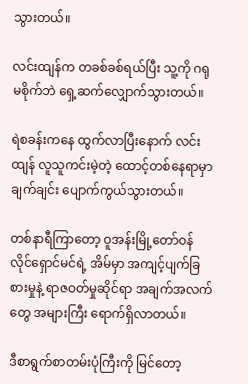သွားတယ်။

လင်းထျန်က တခစ်ခစ်ရယ်ပြီး သူ့ကို ဂရုမစိုက်ဘဲ ရှေ့ဆက်လျှောက်သွားတယ်။

ရဲစခန်းကနေ ထွက်လာပြီးနောက် လင်းထျန် လူသူကင်းမဲ့တဲ့ ထောင့်တစ်နေရာမှာ ချက်ချင်း ပျောက်ကွယ်သွားတယ်။

တစ်နာရီကြာတော့ ဝူအန်းမြို့တော်ဝန် လိုင်ရှောင်မင်ရဲ့ အိမ်မှာ အကျင့်ပျက်ခြစားမှုနဲ့ ရာဇဝတ်မှုဆိုင်ရာ အချက်အလက်တွေ အများကြီး ရောက်ရှိလာတယ်။

ဒီစာရွက်စာတမ်းပုံကြီးကို မြင်တော့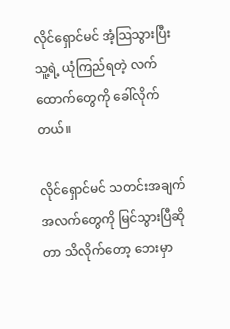လိုင်ရှောင်မင် အံ့သြသွားပြီး သူ့ရဲ့ ယုံကြည်ရတဲ့ လက်ထောက်တွေကို ခေါ်လိုက်တယ်။

လိုင်ရှောင်မင် သတင်းအချက်အလက်တွေကို မြင်သွားပြီဆိုတာ သိလိုက်တော့ ဘေးမှာ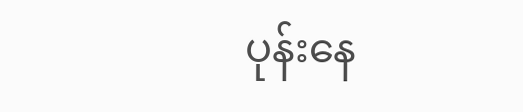ပုန်းနေ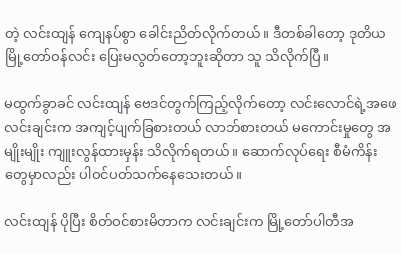တဲ့ လင်းထျန် ကျေနပ်စွာ ခေါင်းညိတ်လိုက်တယ်။ ဒီတစ်ခါတော့ ဒုတိယမြို့တော်ဝန်လင်း ပြေးမလွတ်တော့ဘူးဆိုတာ သူ သိလိုက်ပြီ။

မထွက်ခွာခင် လင်းထျန် ဗေဒင်တွက်ကြည့်လိုက်တော့ လင်းလောင်ရဲ့အဖေ လင်းချင်းက အကျင့်ပျက်ခြစားတယ် လာဘ်စားတယ် မကောင်းမှုတွေ အမျိုးမျိုး ကျူးလွန်ထားမှန်း သိလိုက်ရတယ်။ ဆောက်လုပ်ရေး စီမံကိန်းတွေမှာလည်း ပါဝင်ပတ်သက်နေသေးတယ်။

လင်းထျန် ပိုပြီး စိတ်ဝင်စားမိတာက လင်းချင်းက မြို့တော်ပါတီအ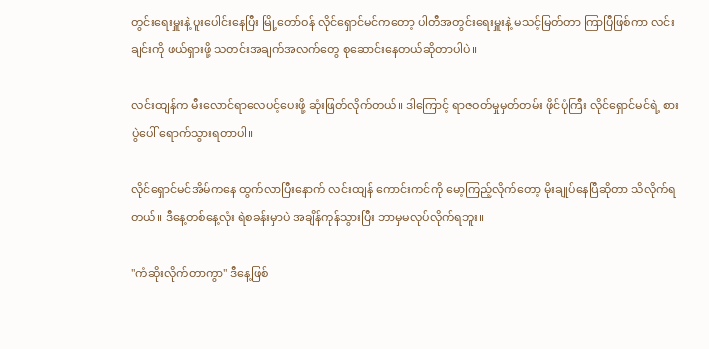တွင်းရေးမှူးနဲ့ ပူးပေါင်းနေပြီး မြို့တော်ဝန် လိုင်ရှောင်မင်ကတော့ ပါတီအတွင်းရေးမှူးနဲ့ မသင့်မြတ်တာ ကြာပြီဖြစ်ကာ လင်းချင်းကို ဖယ်ရှားဖို့ သတင်းအချက်အလက်တွေ စုဆောင်းနေတယ်ဆိုတာပါပဲ။

လင်းထျန်က မီးလောင်ရာလေပင့်ပေးဖို့ ဆုံးဖြတ်လိုက်တယ်။ ဒါကြောင့် ရာဇဝတ်မှုမှတ်တမ်း ဖိုင်ပုံကြီး လိုင်ရှောင်မင်ရဲ့ စားပွဲပေါ် ရောက်သွားရတာပါ။

လိုင်ရှောင်မင်အိမ်ကနေ ထွက်လာပြီးနောက် လင်းထျန် ကောင်းကင်ကို မော့ကြည့်လိုက်တော့ မိုးချုပ်နေပြီဆိုတာ သိလိုက်ရတယ်။ ဒီနေ့တစ်နေ့လုံး ရဲစခန်းမှာပဲ အချိန်ကုန်သွားပြီး ဘာမှမလုပ်လိုက်ရဘူး။

"ကံဆိုးလိုက်တာကွာ" ဒီနေ့ဖြစ်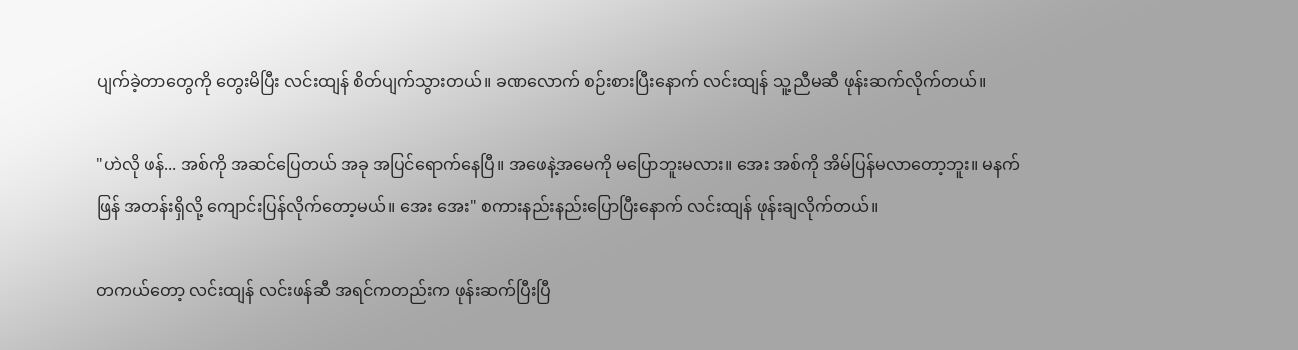ပျက်ခဲ့တာတွေကို တွေးမိပြီး လင်းထျန် စိတ်ပျက်သွားတယ်။ ခဏလောက် စဉ်းစားပြီးနောက် လင်းထျန် သူ့ညီမဆီ ဖုန်းဆက်လိုက်တယ်။

"ဟဲလို ဖန်... အစ်ကို အဆင်ပြေတယ် အခု အပြင်ရောက်နေပြီ။ အဖေနဲ့အမေကို မပြောဘူးမလား။ အေး အစ်ကို အိမ်ပြန်မလာတော့ဘူး။ မနက်ဖြန် အတန်းရှိလို့ ကျောင်းပြန်လိုက်တော့မယ်။ အေး အေး" စကားနည်းနည်းပြောပြီးနောက် လင်းထျန် ဖုန်းချလိုက်တယ်။

တကယ်တော့ လင်းထျန် လင်းဖန်ဆီ အရင်ကတည်းက ဖုန်းဆက်ပြီးပြီ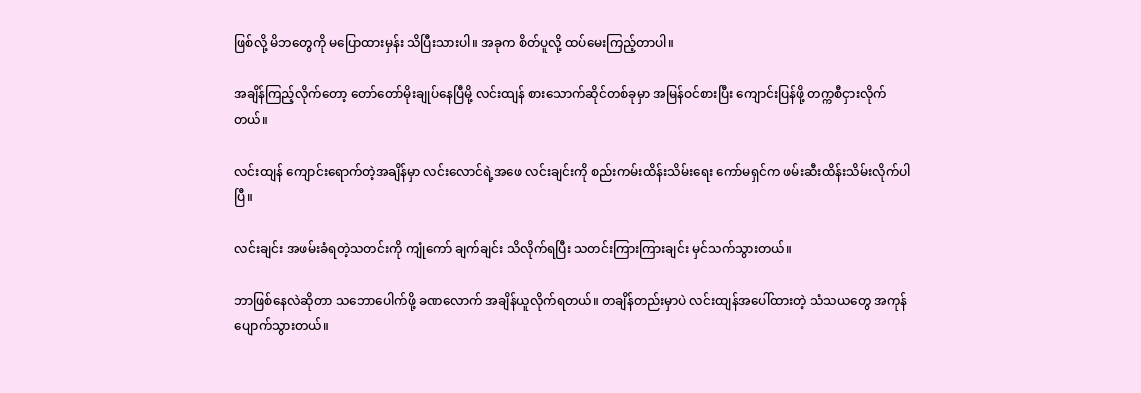ဖြစ်လို့ မိဘတွေကို မပြောထားမှန်း သိပြီးသားပါ။ အခုက စိတ်ပူလို့ ထပ်မေးကြည့်တာပါ။

အချိန်ကြည့်လိုက်တော့ တော်တော်မိုးချုပ်နေပြီမို့ လင်းထျန် စားသောက်ဆိုင်တစ်ခုမှာ အမြန်ဝင်စားပြီး ကျောင်းပြန်ဖို့ တက္ကစီငှားလိုက်တယ်။

လင်းထျန် ကျောင်းရောက်တဲ့အချိန်မှာ လင်းလောင်ရဲ့အဖေ လင်းချင်းကို စည်းကမ်းထိန်းသိမ်းရေး ကော်မရှင်က ဖမ်းဆီးထိန်းသိမ်းလိုက်ပါပြီ။

လင်းချင်း အဖမ်းခံရတဲ့သတင်းကို ကျုံကော် ချက်ချင်း သိလိုက်ရပြီး သတင်းကြားကြားချင်း မှင်သက်သွားတယ်။

ဘာဖြစ်နေလဲဆိုတာ သဘောပေါက်ဖို့ ခဏလောက် အချိန်ယူလိုက်ရတယ်။ တချိန်တည်းမှာပဲ လင်းထျန်အပေါ်ထားတဲ့ သံသယတွေ အကုန်ပျောက်သွားတယ်။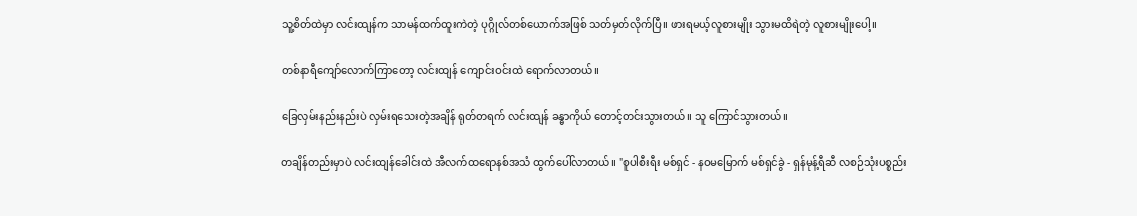သူ့စိတ်ထဲမှာ လင်းထျန်က သာမန်ထက်ထူးကဲတဲ့ ပုဂ္ဂိုလ်တစ်ယောက်အဖြစ် သတ်မှတ်လိုက်ပြီ။ ဖားရမယ့်လူစားမျိုး သွားမထိရဲတဲ့ လူစားမျိုးပေါ့။

တစ်နာရီကျော်လောက်ကြာတော့ လင်းထျန် ကျောင်းဝင်းထဲ ရောက်လာတယ်။

ခြေလှမ်းနည်းနည်းပဲ လှမ်းရသေးတဲ့အချိန် ရုတ်တရက် လင်းထျန် ခန္ဓာကိုယ် တောင့်တင်းသွားတယ်။ သူ ကြောင်သွားတယ်။

တချိန်တည်းမှာပဲ လင်းထျန်ခေါင်းထဲ အီလက်ထရောနစ်အသံ ထွက်ပေါ်လာတယ်။ "စူပါစီးရီး မစ်ရှင် - နဝမမြောက် မစ်ရှင်ခွဲ - ရှန်မုန့်ရီဆီ လစဉ်သုံးပစ္စည်း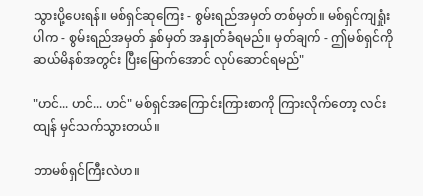သွားပို့ပေးရန်။ မစ်ရှင်ဆုကြေး - စွမ်းရည်အမှတ် တစ်မှတ်။ မစ်ရှင်ကျရှုံးပါက - စွမ်းရည်အမှတ် နှစ်မှတ် အနှုတ်ခံရမည်။ မှတ်ချက် - ဤမစ်ရှင်ကို ဆယ်မိနစ်အတွင်း ပြီးမြောက်အောင် လုပ်ဆောင်ရမည်"

"ဟင်... ဟင်... ဟင်" မစ်ရှင်အကြောင်းကြားစာကို ကြားလိုက်တော့ လင်းထျန် မှင်သက်သွားတယ်။

ဘာမစ်ရှင်ကြီးလဲဟ။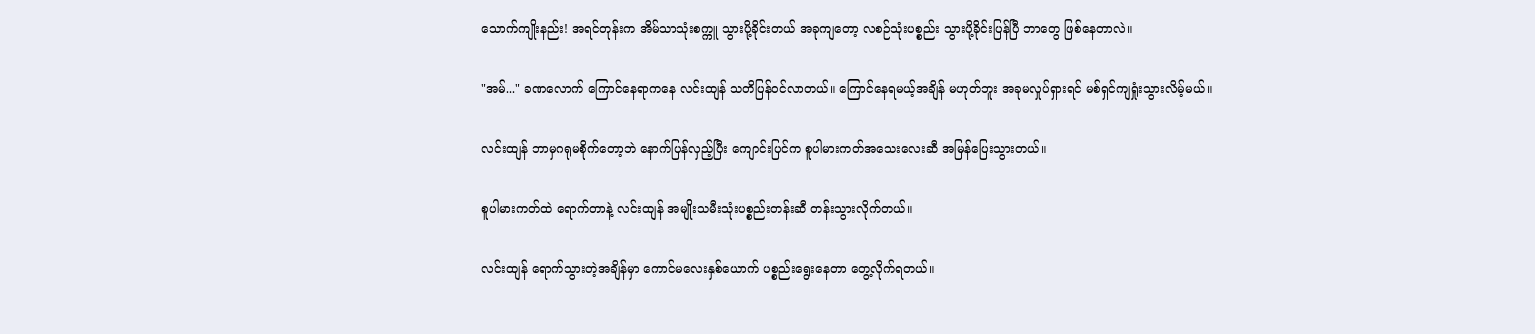သောက်ကျိုးနည်း! အရင်တုန်းက အိမ်သာသုံးစက္ကူ သွားပို့ခိုင်းတယ် အခုကျတော့ လစဉ်သုံးပစ္စည်း သွားပို့ခိုင်းပြန်ပြီ ဘာတွေ ဖြစ်နေတာလဲ။

"အမ်..." ခဏလောက် ကြောင်နေရာကနေ လင်းထျန် သတိပြန်ဝင်လာတယ်။ ကြောင်နေရမယ့်အချိန် မဟုတ်ဘူး အခုမလှုပ်ရှားရင် မစ်ရှင်ကျရှုံးသွားလိမ့်မယ်။

လင်းထျန် ဘာမှဂရုမစိုက်တော့ဘဲ နောက်ပြန်လှည့်ပြီး ကျောင်းပြင်က စူပါမားကတ်အသေးလေးဆီ အမြန်ပြေးသွားတယ်။

စူပါမားကတ်ထဲ ရောက်တာနဲ့ လင်းထျန် အမျိုးသမီးသုံးပစ္စည်းတန်းဆီ တန်းသွားလိုက်တယ်။

လင်းထျန် ရောက်သွားတဲ့အချိန်မှာ ကောင်မလေးနှစ်ယောက် ပစ္စည်းရွေးနေတာ တွေ့လိုက်ရတယ်။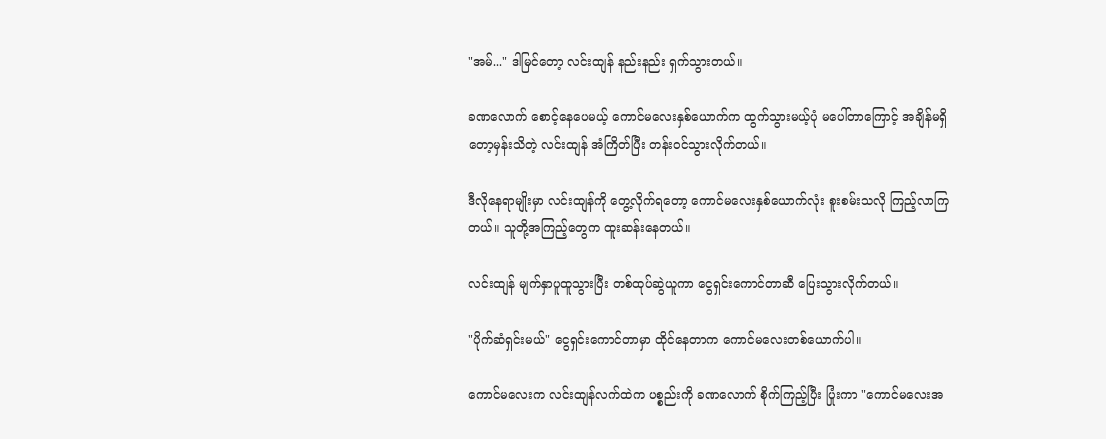"အမ်..." ဒါမြင်တော့ လင်းထျန် နည်းနည်း ရှက်သွားတယ်။

ခဏလောက် စောင့်နေပေမယ့် ကောင်မလေးနှစ်ယောက်က ထွက်သွားမယ့်ပုံ မပေါ်တာကြောင့် အချိန်မရှိတော့မှန်းသိတဲ့ လင်းထျန် အံကြိတ်ပြီး တန်းဝင်သွားလိုက်တယ်။

ဒီလိုနေရာမျိုးမှာ လင်းထျန်ကို တွေ့လိုက်ရတော့ ကောင်မလေးနှစ်ယောက်လုံး စူးစမ်းသလို ကြည့်လာကြတယ်။ သူတို့အကြည့်တွေက ထူးဆန်းနေတယ်။

လင်းထျန် မျက်နှာပူထူသွားပြီး တစ်ထုပ်ဆွဲယူကာ ငွေရှင်းကောင်တာဆီ ပြေးသွားလိုက်တယ်။

"ပိုက်ဆံရှင်းမယ်" ငွေရှင်းကောင်တာမှာ ထိုင်နေတာက ကောင်မလေးတစ်ယောက်ပါ။

ကောင်မလေးက လင်းထျန်လက်ထဲက ပစ္စည်းကို ခဏလောက် စိုက်ကြည့်ပြီး ပြုံးကာ "ကောင်မလေးအ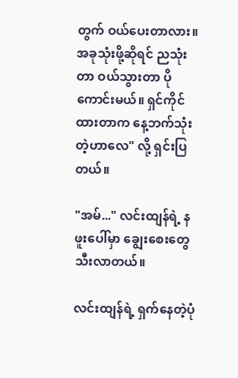တွက် ဝယ်ပေးတာလား။ အခုသုံးဖို့ဆိုရင် ညသုံးတာ ဝယ်သွားတာ ပိုကောင်းမယ်။ ရှင်ကိုင်ထားတာက နေ့ဘက်သုံးတဲ့ဟာလေ" လို့ ရှင်းပြတယ်။

"အမ်..." လင်းထျန်ရဲ့ နဖူးပေါ်မှာ ချွေးစေးတွေ သီးလာတယ်။

လင်းထျန်ရဲ့ ရှက်နေတဲ့ပုံ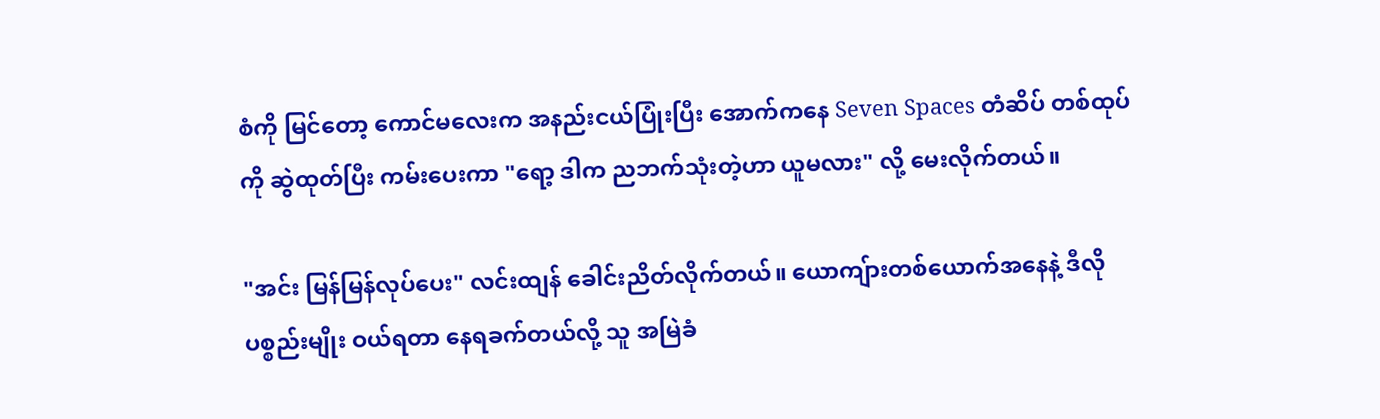စံကို မြင်တော့ ကောင်မလေးက အနည်းငယ်ပြုံးပြီး အောက်ကနေ Seven Spaces တံဆိပ် တစ်ထုပ်ကို ဆွဲထုတ်ပြီး ကမ်းပေးကာ "ရော့ ဒါက ညဘက်သုံးတဲ့ဟာ ယူမလား" လို့ မေးလိုက်တယ်။

"အင်း မြန်မြန်လုပ်ပေး" လင်းထျန် ခေါင်းညိတ်လိုက်တယ်။ ယောကျ်ားတစ်ယောက်အနေနဲ့ ဒီလိုပစ္စည်းမျိုး ဝယ်ရတာ နေရခက်တယ်လို့ သူ အမြဲခံ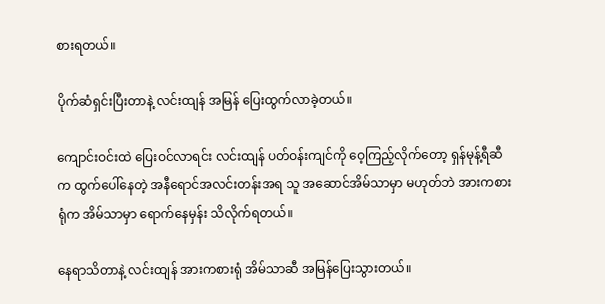စားရတယ်။

ပိုက်ဆံရှင်းပြီးတာနဲ့ လင်းထျန် အမြန် ပြေးထွက်လာခဲ့တယ်။

ကျောင်းဝင်းထဲ ပြေးဝင်လာရင်း လင်းထျန် ပတ်ဝန်းကျင်ကို ဝေ့ကြည့်လိုက်တော့ ရှန်မုန့်ရီဆီက ထွက်ပေါ်နေတဲ့ အနီရောင်အလင်းတန်းအရ သူ အဆောင်အိမ်သာမှာ မဟုတ်ဘဲ အားကစားရုံက အိမ်သာမှာ ရောက်နေမှန်း သိလိုက်ရတယ်။

နေရာသိတာနဲ့ လင်းထျန် အားကစားရုံ အိမ်သာဆီ အမြန်ပြေးသွားတယ်။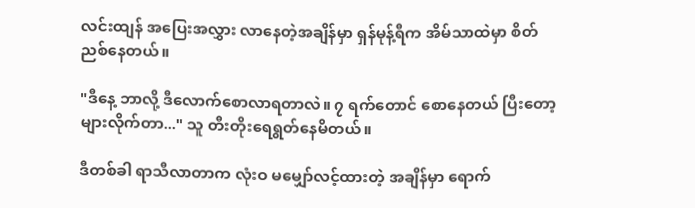လင်းထျန် အပြေးအလွှား လာနေတဲ့အချိန်မှာ ရှန်မုန့်ရီက အိမ်သာထဲမှာ စိတ်ညစ်နေတယ်။

"ဒီနေ့ ဘာလို့ ဒီလောက်စောလာရတာလဲ။ ၇ ရက်တောင် စောနေတယ် ပြီးတော့ များလိုက်တာ..." သူ တီးတိုးရေရွတ်နေမိတယ်။

ဒီတစ်ခါ ရာသီလာတာက လုံးဝ မမျှော်လင့်ထားတဲ့ အချိန်မှာ ရောက်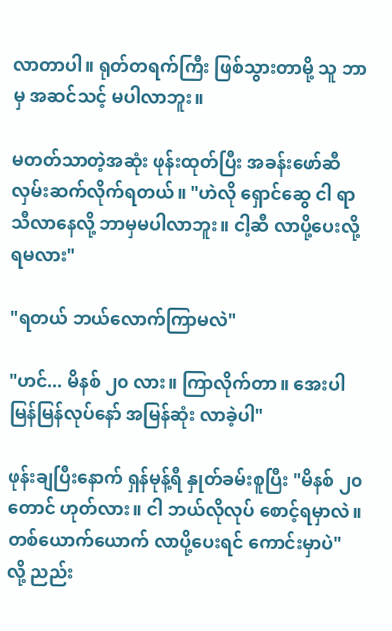လာတာပါ။ ရုတ်တရက်ကြီး ဖြစ်သွားတာမို့ သူ ဘာမှ အဆင်သင့် မပါလာဘူး။

မတတ်သာတဲ့အဆုံး ဖုန်းထုတ်ပြီး အခန်းဖော်ဆီ လှမ်းဆက်လိုက်ရတယ်။ "ဟဲလို ရှောင်ဆွေ ငါ ရာသီလာနေလို့ ဘာမှမပါလာဘူး။ ငါ့ဆီ လာပို့ပေးလို့ ရမလား"

"ရတယ် ဘယ်လောက်ကြာမလဲ"

"ဟင်... မိနစ် ၂၀ လား။ ကြာလိုက်တာ။ အေးပါ မြန်မြန်လုပ်နော် အမြန်ဆုံး လာခဲ့ပါ"

ဖုန်းချပြီးနောက် ရှန်မုန့်ရီ နှုတ်ခမ်းစူပြီး "မိနစ် ၂၀ တောင် ဟုတ်လား။ ငါ ဘယ်လိုလုပ် စောင့်ရမှာလဲ။ တစ်ယောက်ယောက် လာပို့ပေးရင် ကောင်းမှာပဲ" လို့ ညည်း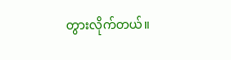တွားလိုက်တယ်။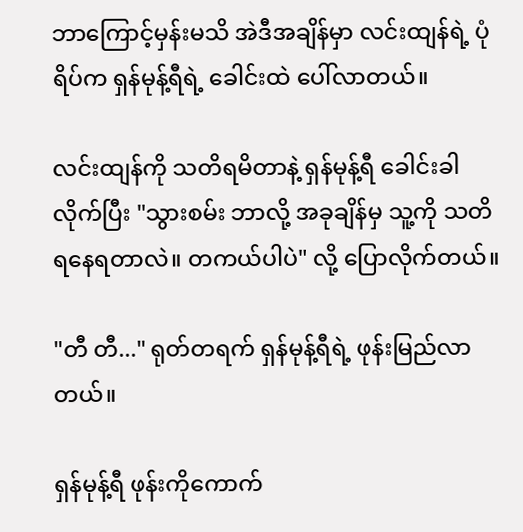ဘာကြောင့်မှန်းမသိ အဲဒီအချိန်မှာ လင်းထျန်ရဲ့ ပုံရိပ်က ရှန်မုန့်ရီရဲ့ ခေါင်းထဲ ပေါ်လာတယ်။

လင်းထျန်ကို သတိရမိတာနဲ့ ရှန်မုန့်ရီ ခေါင်းခါလိုက်ပြီး "သွားစမ်း ဘာလို့ အခုချိန်မှ သူ့ကို သတိရနေရတာလဲ။ တကယ်ပါပဲ" လို့ ပြောလိုက်တယ်။

"တီ တီ..." ရုတ်တရက် ရှန်မုန့်ရီရဲ့ ဖုန်းမြည်လာတယ်။

ရှန်မုန့်ရီ ဖုန်းကိုကောက်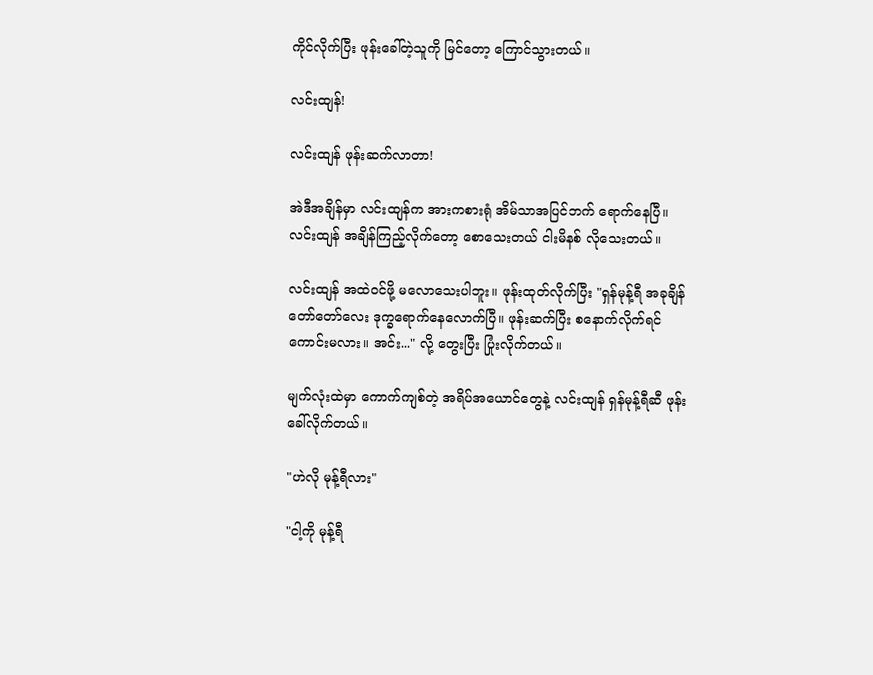ကိုင်လိုက်ပြီး ဖုန်းခေါ်တဲ့သူကို မြင်တော့ ကြောင်သွားတယ်။

လင်းထျန်!

လင်းထျန် ဖုန်းဆက်လာတာ!

အဲဒီအချိန်မှာ လင်းထျန်က အားကစားရုံ အိမ်သာအပြင်ဘက် ရောက်နေပြီ။ လင်းထျန် အချိန်ကြည့်လိုက်တော့ စောသေးတယ် ငါးမိနစ် လိုသေးတယ်။

လင်းထျန် အထဲဝင်ဖို့ မလောသေးပါဘူး။ ဖုန်းထုတ်လိုက်ပြီး "ရှန်မုန့်ရီ အခုချိန် တော်တော်လေး ဒုက္ခရောက်နေလောက်ပြီ။ ဖုန်းဆက်ပြီး စနောက်လိုက်ရင် ကောင်းမလား။ အင်း..." လို့ တွေးပြီး ပြုံးလိုက်တယ်။

မျက်လုံးထဲမှာ ကောက်ကျစ်တဲ့ အရိပ်အယောင်တွေနဲ့ လင်းထျန် ရှန်မုန့်ရီဆီ ဖုန်းခေါ်လိုက်တယ်။

"ဟဲလို မုန့်ရီလား"

"ငါ့ကို မုန့်ရီ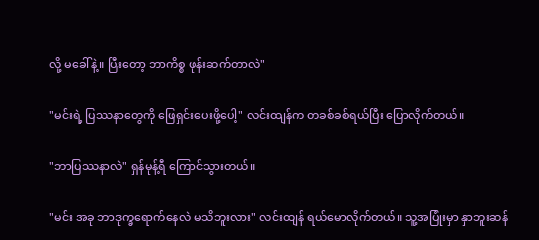လို့ မခေါ်နဲ့။ ပြီးတော့ ဘာကိစ္စ ဖုန်းဆက်တာလဲ"

"မင်းရဲ့ ပြဿနာတွေကို ဖြေရှင်းပေးဖို့ပေါ့" လင်းထျန်က တခစ်ခစ်ရယ်ပြီး ပြောလိုက်တယ်။

"ဘာပြဿနာလဲ" ရှန်မုန့်ရီ ကြောင်သွားတယ်။

"မင်း အခု ဘာဒုက္ခရောက်နေလဲ မသိဘူးလား" လင်းထျန် ရယ်မောလိုက်တယ်။ သူ့အပြုံးမှာ နှာဘူးဆန်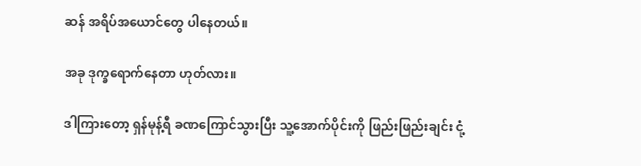ဆန် အရိပ်အယောင်တွေ ပါနေတယ်။

အခု ဒုက္ခရောက်နေတာ ဟုတ်လား။

ဒါကြားတော့ ရှန်မုန့်ရီ ခဏကြောင်သွားပြီး သူ့အောက်ပိုင်းကို ဖြည်းဖြည်းချင်း ငုံ့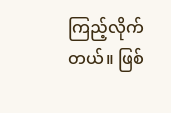ကြည့်လိုက်တယ်။ ဖြစ်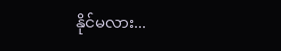နိုင်မလား...